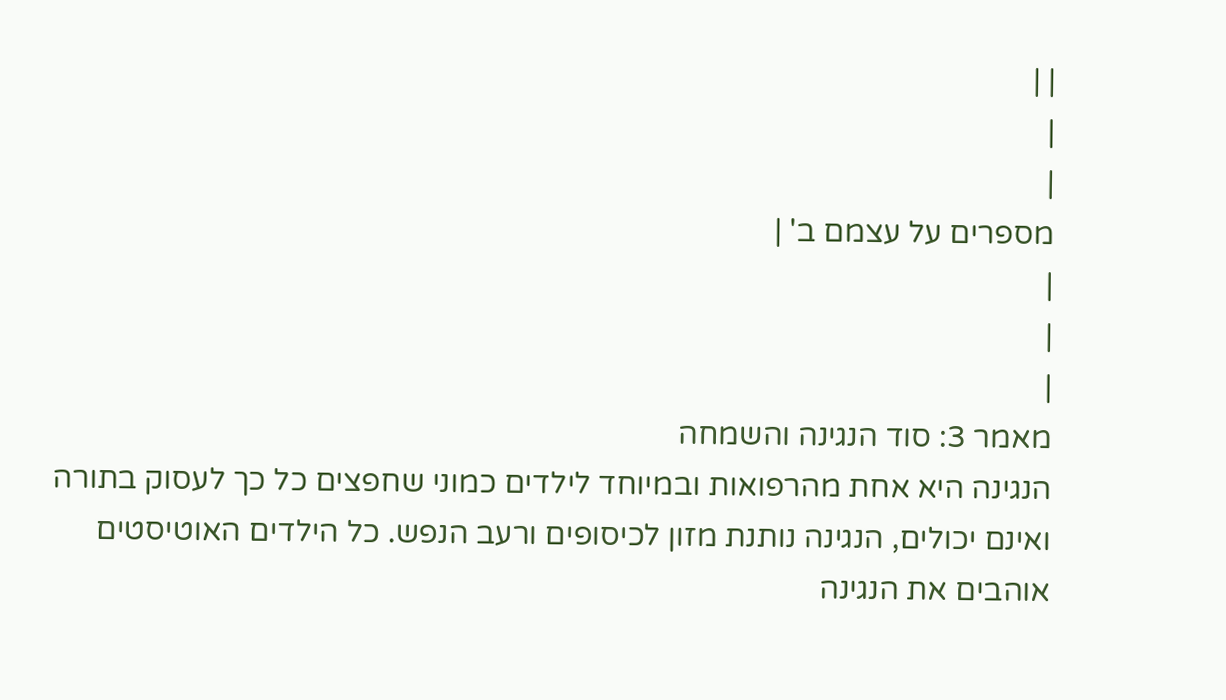| |
|
|
מספרים על עצמם ב' |
|
|
|
מאמר 3: סוד הנגינה והשמחה
הנגינה היא אחת מהרפואות ובמיוחד לילדים כמוני שחפצים כל כך לעסוק בתורה ואינם יכולים, הנגינה נותנת מזון לכיסופים ורעב הנפש. כל הילדים האוטיסטים אוהבים את הנגינה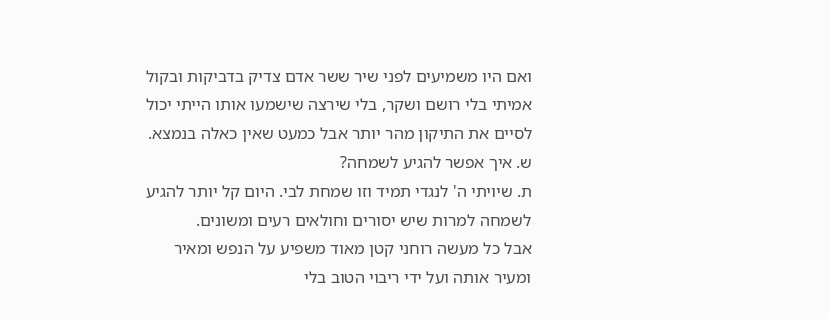ואם היו משמיעים לפני שיר ששר אדם צדיק בדביקות ובקול אמיתי בלי רושם ושקר, בלי שירצה שישמעו אותו הייתי יכול לסיים את התיקון מהר יותר אבל כמעט שאין כאלה בנמצא.
ש. איך אפשר להגיע לשמחה?
ת. שיויתי ה' לנגדי תמיד וזו שמחת לבי. היום קל יותר להגיע לשמחה למרות שיש יסורים וחולאים רעים ומשונים.
אבל כל מעשה רוחני קטן מאוד משפיע על הנפש ומאיר ומעיר אותה ועל ידי ריבוי הטוב בלי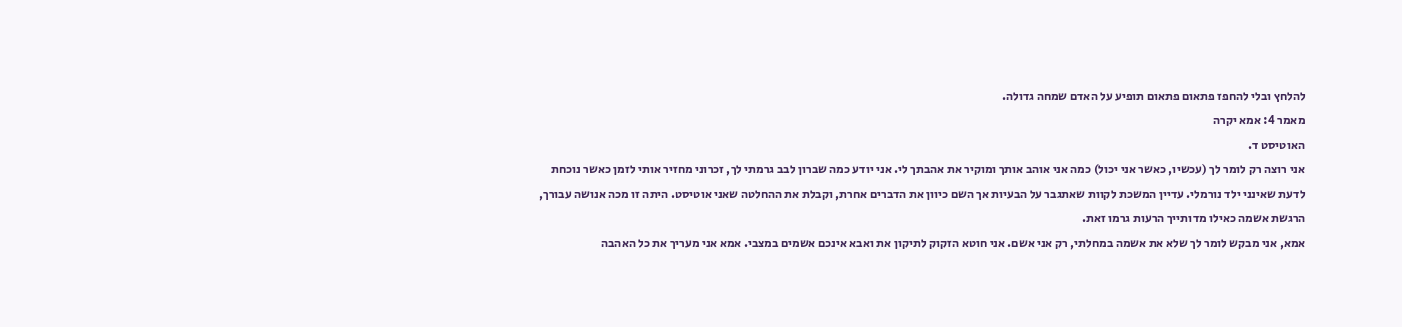להלחץ ובלי להחפז פתאום פתאום תופיע על האדם שמחה גדולה.
מאמר 4: אמא יקרה
האוטיסט ד.
אני רוצה רק לומר לך (עכשיו, כאשר אני יכול) כמה אני אוהב אותך ומוקיר את אהבתך לי. אני יודע כמה שברון לבב גרמתי לך, זכרוני מחזיר אותי לזמן כאשר נוכחת לדעת שאינני ילד נורמלי. עדיין המשכת לקוות שאתגבר על הבעיות אך השם כיוון את הדברים אחרת, וקבלת את ההחלטה שאני אוטיסט. היתה זו מכה אנושה עבורך, הרגשת אשמה כאילו מדותייך הרעות גרמו זאת.
אמא, אני מבקש לומר לך שלא את אשמה במחלתי, רק אני אשם. אני חוטא הזקוק לתיקון את ואבא אינכם אשמים במצבי. אמא אני מעריך את כל האהבה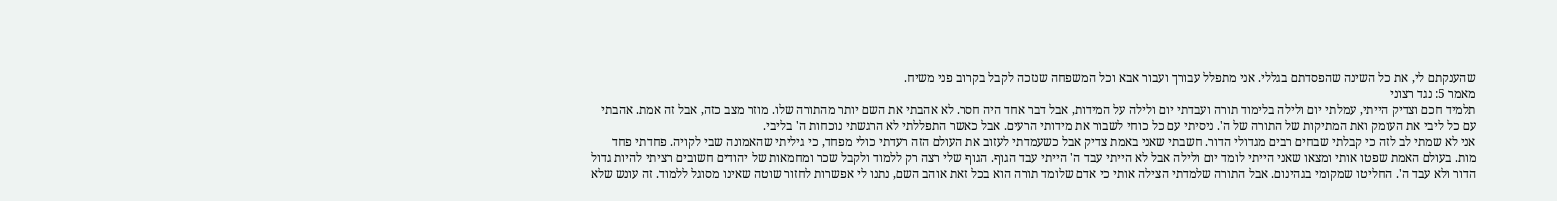שהענקתם לי, את כל השינה שהפסדתם בגללי. אני מתפלל עבורך ועבור אבא וכל המשפחה שנזכה לקבל בקרוב פני משיח.
מאמר 5: נגד רצוני
תלמיד חכם וצדיק הייתי, עמלתי יום ולילה בלימוד תורה ועבדתי יום ולילה על המידות, אבל דבר אחד היה חסר. לא אהבתי את השם יותר מהתורה שלו. מוזר מצב כזה, אבל זה אמת. אהבתי עם כל ליבי את העומק ואת המתיקות של התורה של ה'. ניסיתי עם כל כוחי לשבור את מידותי הרעים. אבל כאשר התפללתי לא הרגשתי נוכחות ה' בליבי.
אני לא שמתי לב לזה כי קבלתי שבחים רבים מגדולי הדור. חשבתי שאני באמת צדיק אבל כשעמדתי לעזוב את העולם הזה רעדתי כולי מפחד, כי גיליתי שהאמונה שבי לקויה. פחדתי פחד מות. בעולם האמת שפטו אותי ומצאו שאני הייתי לומד יום ולילה אבל לא הייתי עבד ה' הייתי עבד הגוף. הגוף שלי רצה רק ללמוד ולקבל שכר ומחמאות של יהודים חשובים רציתי להיות גדול הדור ולא עבד ה'. החליטו שמקומי בגהינום. אבל התורה שלמדתי הצילה אותי כי אדם שלומד תורה הוא בכל זאת אוהב השם, נתנו לי אפשרות לחזור שוטה שאינו מסוגל ללמוד. זה עונש שלא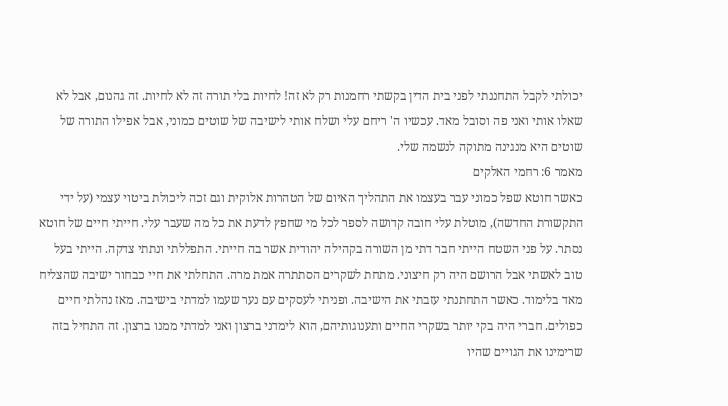יכולתי לקבל התחננתי לפני בית הדין בקשתי רחמנות רק לא זה! לחיות בלי תורה זה לא לחיות. זה גהנום, אבל לא שאלו אותי ואני פה וסובל מאד. עכשיו ה' ריחם עלי ושלח אותי לישיבה של שוטים כמוני, אבל אפילו התורה של שוטים היא מנגינה מתוקה לנשמה שלי.
מאמר 6: רחמי האלקים
כאשר חוטא שפל כמוני עבר בעצמו את התהליך האיום של הטהרות אלוקית וגם זכה ליכולת ביטוי עצמי (על ידי התקשורת החדשה), מוטלת עלי חובה קדושה לספר לכל מי שחפץ לדעת את כל מה שעבר עלי. חייתי חיים של חוטא נסתר. על פני השטח הייתי חבר דתי מן השורה בקהילה יהודית אשר בה חייתי. התפללתי ונתתי צדקה. הייתי בעל טוב לאשתי אבל הרושם היה רק חיצוני. מתחת לשקרים הסתתרה אמת מרה. התחלתי את חיי כבחור ישיבה שהצליח מאד בלימוד. כאשר התחתנתי עזבתי את הישיבה. ופניתי לעסקים עם נער שעמו למדתי בישיבה. מאז נהלתי חיים כפולים. חברי היה בקי יותר בשקרי החיים ותענוגותיהם, הוא לימדני ברצון ואני למדתי ממנו ברצון. זה התחיל בזה שרימינו את הגויים שהיו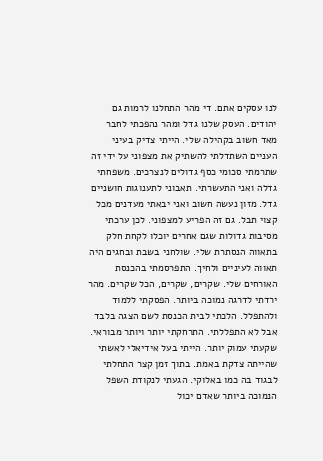לנו עסקים אתם. די מהר התחלנו לרמות גם יהודים. העסק שלנו גדל ומהר נהפכתי לחבר מאד חשוב בקהילה שלי. הייתי צדיק בעיני העניים השתדלתי להשתיק את מצפוני על ידי זה שתרמתי סכומי כסף גדולים לנצרכים. משפחתי גדלה ואני התעשרתי. תאבוני לתענוגות חושניים גדל. מזון נעשה חשוב ואני יבאתי מעדנים מכל קצוי תבל. גם זה הפריע למצפוני. לכן ערכתי מסיבות גדולות שגם אחרים יוכלו לקחת חלק בתאווה הנסתרת שלי. שולחני בשבת ובחגים היה תאווה לעיניים ולחיך. התפרסמתי בהכנסת האורחים שלי. שקרים, שקרים, הכל שקרים. מהר ירדתי לדרגה נמוכה ביותר. הפסקתי ללמוד ולהתפלל. הלכתי לבית הכנסת לשם הצגה בלבד אבל לא התפללתי. התרחקתי יותר ויותר מבוראי. שקעתי עמוק יותר. הייתי בעל אידיאלי לאשתי שהייתה צדקת באמת. בתוך זמן קצר התחלתי לבגוד בה כמו באלוקי. הגעתי לנקודת השפל הנמוכה ביותר שאדם יכול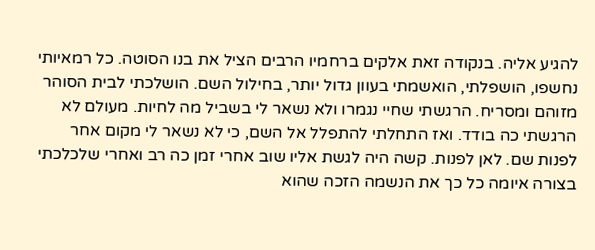להגיע אליה. בנקודה זאת אלקים ברחמיו הרבים הציל את בנו הסוטה. כל רמאיותי נחשפו, הושפלתי, הואשמתי בעוון גדול יותר, בחילול השם. הושלכתי לבית הסוהר מזוהם ומסריח. הרגשתי שחיי נגמרו ולא נשאר לי בשביל מה לחיות. מעולם לא הרגשתי כה בודד. ואז התחלתי להתפלל אל השם, כי לא נשאר לי מקום אחר לפנות שם. לאן לפנות. קשה היה לגשת אליו שוב אחרי זמן כה רב ואחרי שלכלכתי בצורה איומה כל כך את הנשמה הזכה שהוא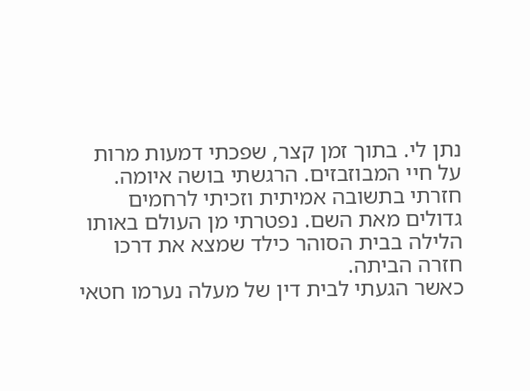נתן לי. בתוך זמן קצר, שפכתי דמעות מרות על חיי המבוזבזים. הרגשתי בושה איומה. חזרתי בתשובה אמיתית וזכיתי לרחמים גדולים מאת השם. נפטרתי מן העולם באותו הלילה בבית הסוהר כילד שמצא את דרכו חזרה הביתה.
כאשר הגעתי לבית דין של מעלה נערמו חטאי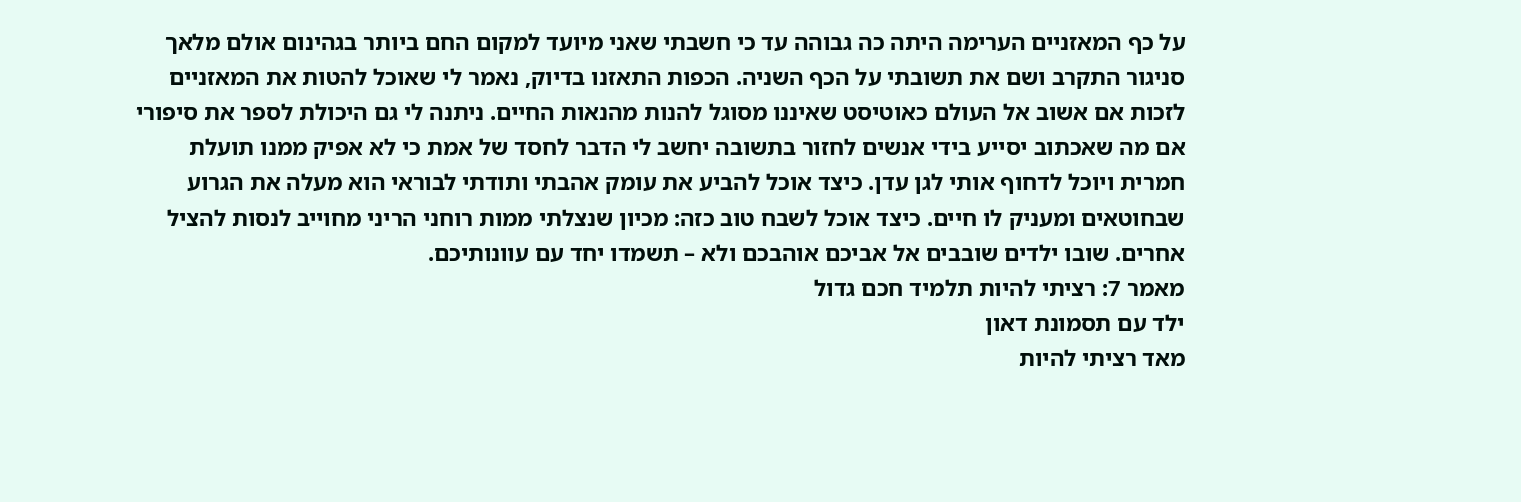על כף המאזניים הערימה היתה כה גבוהה עד כי חשבתי שאני מיועד למקום החם ביותר בגהינום אולם מלאך סניגור התקרב ושם את תשובתי על הכף השניה. הכפות התאזנו בדיוק, נאמר לי שאוכל להטות את המאזניים לזכות אם אשוב אל העולם כאוטיסט שאיננו מסוגל להנות מהנאות החיים. ניתנה לי גם היכולת לספר את סיפורי אם מה שאכתוב יסייע בידי אנשים לחזור בתשובה יחשב לי הדבר לחסד של אמת כי לא אפיק ממנו תועלת חמרית ויוכל לדחוף אותי לגן עדן. כיצד אוכל להביע את עומק אהבתי ותודתי לבוראי הוא מעלה את הגרוע שבחוטאים ומעניק לו חיים. כיצד אוכל לשבח טוב כזה: מכיון שנצלתי ממות רוחני הריני מחוייב לנסות להציל אחרים. שובו ילדים שובבים אל אביכם אוהבכם ולא – תשמדו יחד עם עוונותיכם.
מאמר 7: רציתי להיות תלמיד חכם גדול
ילד עם תסמונת דאון
מאד רציתי להיות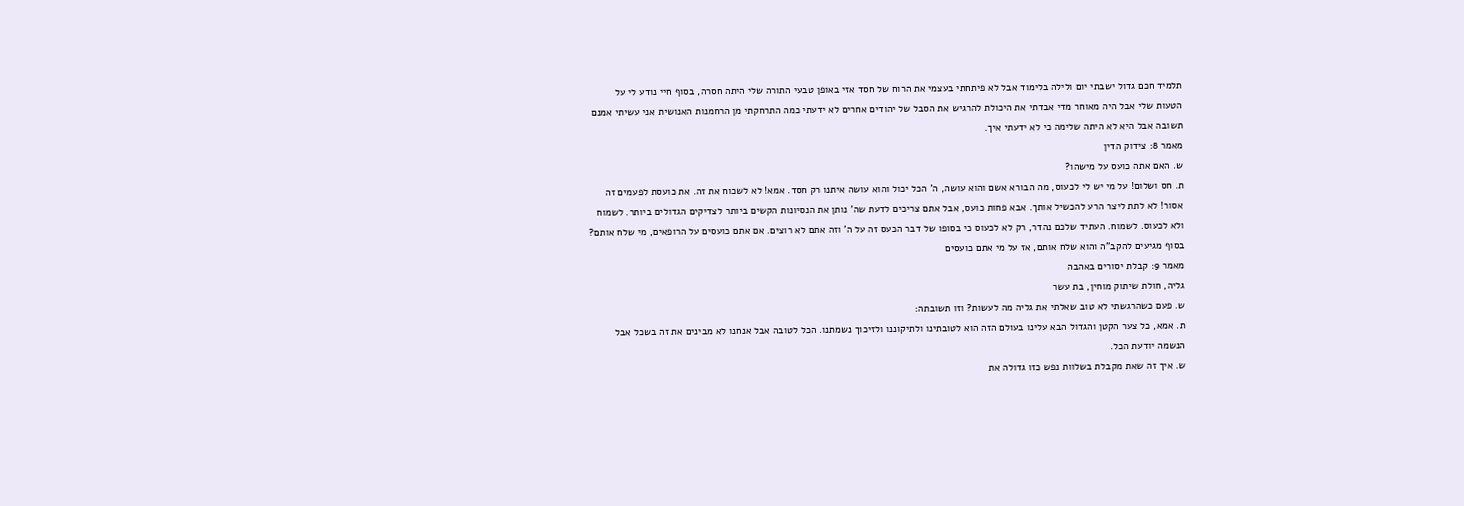תלמיד חכם גדול ישבתי יום ולילה בלימוד אבל לא פיתחתי בעצמי את הרוח של חסד אזי באופן טבעי התורה שלי היתה חסרה, בסוף חיי נודע לי על הטעות שלי אבל היה מאוחר מדי אבדתי את היכולת להרגיש את הסבל של יהודים אחרים לא ידעתי כמה התרחקתי מן הרחמנות האנושית אני עשיתי אמנם תשובה אבל היא לא היתה שלימה כי לא ידעתי איך.
מאמר 8: צידוק הדין
ש. האם אתה כועס על מישהו?
ת. חס ושלום! על מי יש לי לכעוס, מה הבורא אשם והוא עושה, ה' הכל יכול והוא עושה איתנו רק חסד. אמא! לא לשכוח את זה. את כועסת לפעמים זה אסור! לא לתת ליצר הרע להכשיל אותך. אבא פחות כועס, אבל אתם צריכים לדעת שה' נותן את הנסיונות הקשים ביותר לצדיקים הגדולים ביותר. לשמוח ולא לכעוס. לשמוח. העתיד שלכם נהדר, רק לא לכעוס כי בסופו של דבר הכעס זה על ה' וזה אתם לא רוצים. אם אתם כועסים על הרופאים, מי שלח אותם? בסוף מגיעים להקב"ה והוא שלח אותם, אז על מי אתם כועסים
מאמר 9: קבלת יסורים באהבה
גליה, חולת שיתוק מוחין, בת עשר
ש. פעם כשהרגשתי לא טוב שאלתי את גליה מה לעשות? וזו תשובתה:
ת. אמא, כל צער הקטן והגדול הבא עלינו בעולם הזה הוא לטובתינו ולתיקוננו ולזיכוך נשמתנו. הכל לטובה אבל אנחנו לא מבינים את זה בשכל אבל הנשמה יודעת הכל.
ש. איך זה שאת מקבלת בשלוות נפש כזו גדולה את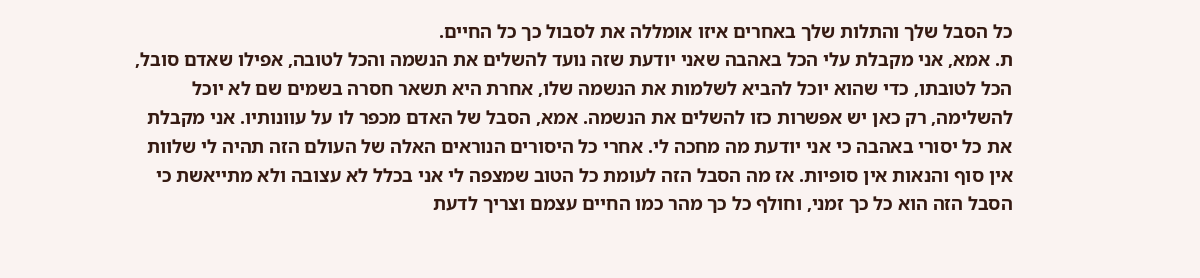כל הסבל שלך והתלות שלך באחרים איזו אומללה את לסבול כך כל החיים.
ת. אמא, אני מקבלת עלי הכל באהבה שאני יודעת שזה נועד להשלים את הנשמה והכל לטובה, אפילו שאדם סובל, הכל לטובתו, כדי שהוא יוכל להביא לשלמות את הנשמה שלו, אחרת היא תשאר חסרה בשמים שם לא יוכל להשלימה, רק כאן יש אפשרות כזו להשלים את הנשמה. אמא, הסבל של האדם מכפר לו על עוונותיו. אני מקבלת את כל יסורי באהבה כי אני יודעת מה מחכה לי. אחרי כל היסורים הנוראים האלה של העולם הזה תהיה לי שלוות אין סוף והנאות אין סופיות. אז מה הסבל הזה לעומת כל הטוב שמצפה לי אני בכלל לא עצובה ולא מתייאשת כי הסבל הזה הוא כל כך זמני, וחולף כל כך מהר כמו החיים עצמם וצריך לדעת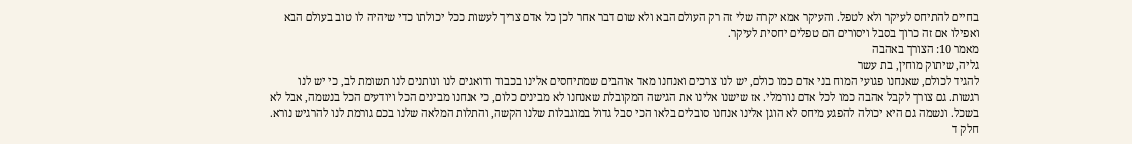בחיים להתיחס לעיקר ולא לטפל. והעיקר אמא יקרה שלי זה רק העולם הבא ולא שום דבר אחר לכן כל אדם צריך לעשות ככל יכולתו כדי שיהיה לו טוב בעולם הבא ואפילו אם זה כרוך בסבל ויסורים הם טפלים יחסית לעיקר.
מאמר 10: הצורך באהבה
גליה, שיתוק מוחין, בת עשר
להגיד לכולם, שאנחנו פגועי המוח בני אדם כמו כולם, יש לנו צרכים ואנחנו מאד אוהבים שמתיחסים אלינו בכבוד ודואגים לנו ונותנים לנו תשומת לב, כי יש לנו רגשות. גם צורך לקבל אהבה כמו לכל אדם נורמלי. אז שישנו אלינו את הגישה המקובלת שאנחנו לא מבינים כלום, כי אנחנו מבינים הכל ויודעים הכל בנשמה, אבל לא בשכל. ונשמה גם היא יכולה להפגע מיחס לא הוגן אלינו אנחנו סובלים בלאו הכי סבל גדול במוגבלות שלנו הקשה, והתלות המלאה שלנו בכם גורמת לנו להרגיש נורא.
חלק ד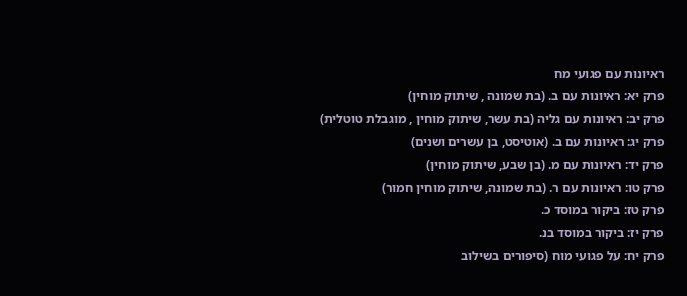ראיונות עם פגועי מח
פרק יא: ראיונות עם ב. (בת שמונה , שיתוק מוחין)
פרק יב: ראיונות עם גליה (בת עשר, שיתוק מוחין , מוגבלת טוטלית)
פרק יג: ראיונות עם ב. (אוטיסט, בן עשרים ושנים)
פרק יד: ראיונות עם מ. (בן שבע, שיתוק מוחין)
פרק טו: ראיונות עם ר. (בת שמונה, שיתוק מוחין חמור)
פרק טז: ביקור במוסד כ.
פרק יז: ביקור במוסד בנ.
פרק יח: על פגועי מוח (סיפורים בשילוב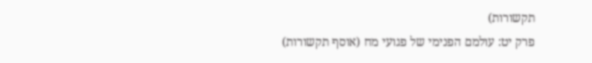תקשורות)
פרק יט: עולמם הפנימי של פגועי מח (אוסף תקשורות)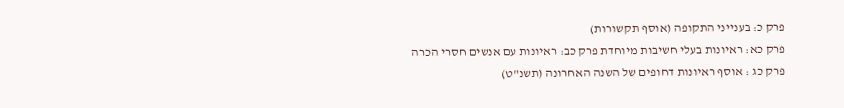פרק כ: בענייני התקופה (אוסף תקשורות)
פרק כא: ראיונות בעלי חשיבות מיוחדת פרק כב: ראיונות עם אנשים חסרי הכרה
פרק כג : אוסף ראיונות דחופים של השנה האחרונה (תשנ"ט)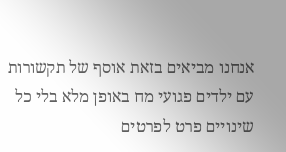אנחנו מביאים בזאת אוסף של תקשורות עם ילדים פגועי מח באופן מלא בלי כל שינויים פרט לפרטים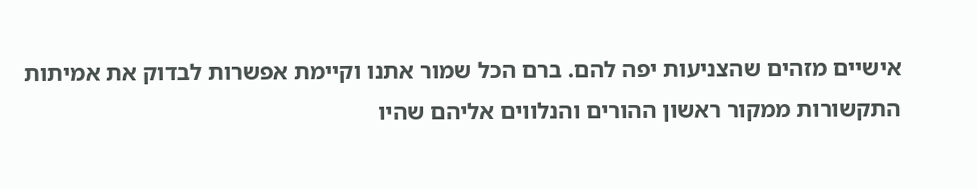אישיים מזהים שהצניעות יפה להם. ברם הכל שמור אתנו וקיימת אפשרות לבדוק את אמיתות התקשורות ממקור ראשון ההורים והנלווים אליהם שהיו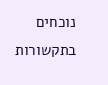נוכחים בתקשורות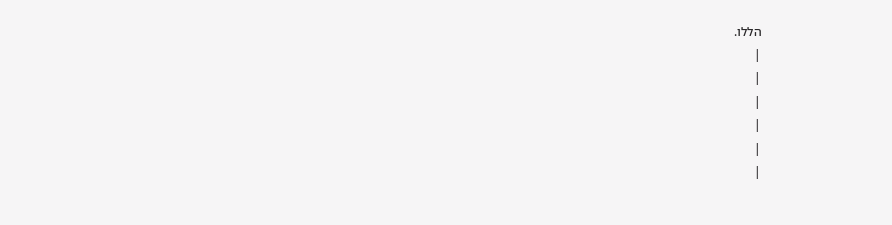הללו.
|
|
|
|
|
|